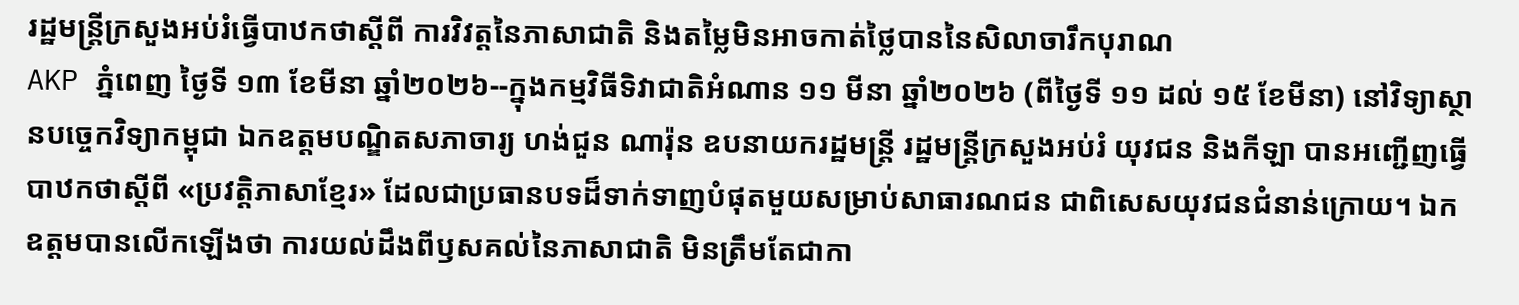រដ្ឋមន្ត្រីក្រសួងអប់រំធ្វើបាឋកថាស្ដីពី ការវិវត្តនៃភាសាជាតិ និងតម្លៃមិនអាចកាត់ថ្លៃបាននៃសិលាចារឹកបុរាណ
AKP ភ្នំពេញ ថ្ងៃទី ១៣ ខែមីនា ឆ្នាំ២០២៦--ក្នុងកម្មវិធីទិវាជាតិអំណាន ១១ មីនា ឆ្នាំ២០២៦ (ពីថ្ងៃទី ១១ ដល់ ១៥ ខែមីនា) នៅវិទ្យាស្ថានបច្ចេកវិទ្យាកម្ពុជា ឯកឧត្តមបណ្ឌិតសភាចារ្យ ហង់ជួន ណារ៉ុន ឧបនាយករដ្ឋមន្ត្រី រដ្ឋមន្រ្តីក្រសួងអប់រំ យុវជន និងកីឡា បានអញ្ជើញធ្វើបាឋកថាស្ដីពី «ប្រវត្តិភាសាខ្មែរ» ដែលជាប្រធានបទដ៏ទាក់ទាញបំផុតមួយសម្រាប់សាធារណជន ជាពិសេសយុវជនជំនាន់ក្រោយ។ ឯកឧត្តមបានលើកឡើងថា ការយល់ដឹងពីឫសគល់នៃភាសាជាតិ មិនត្រឹមតែជាកា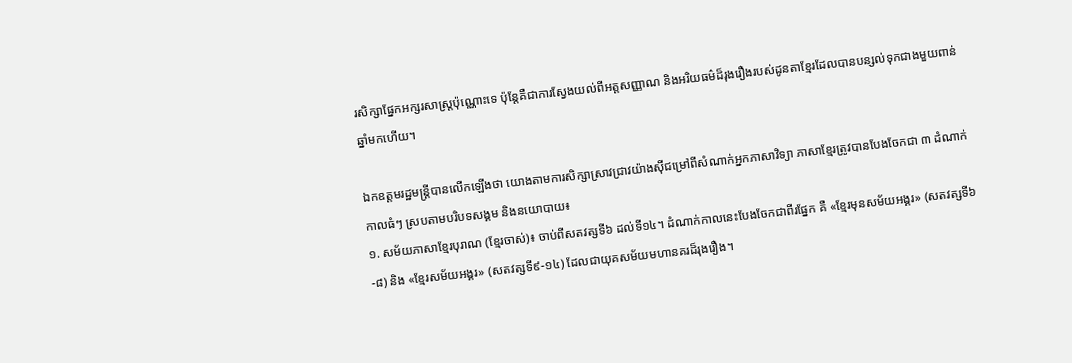រសិក្សាផ្នែកអក្សរសាស្ត្រប៉ុណ្ណោះទេ ប៉ុន្តែគឺជាការស្វែងយល់ពីអត្តសញ្ញាណ និងអរិយធម៌ដ៏រុងរឿងរបស់ដូនតាខ្មែរដែលបានបន្សល់ទុកជាងមួយពាន់ឆ្នាំមកហើយ។

ឯកឧត្តមរដ្ឋមន្រ្តីបានលើកឡើងថា យោងតាមការសិក្សាស្រាវជ្រាវយ៉ាងស៊ីជម្រៅពីសំណាក់អ្នកភាសាវិទ្យា ភាសាខ្មែរត្រូវបានបែងចែកជា ៣ ដំណាក់កាលធំៗ ស្របតាមបរិបទសង្គម និងនយោបាយ៖
១. សម័យភាសាខ្មែរបុរាណ (ខ្មែរចាស់)៖ ចាប់ពីសតវត្សទី៦ ដល់ទី១៤។ ដំណាក់កាលនេះបែងចែកជាពីរផ្នែក គឺ «ខ្មែរមុនសម័យអង្គរ» (សតវត្សទី៦-៨) និង «ខ្មែរសម័យអង្គរ» (សតវត្សទី៩-១៤) ដែលជាយុគសម័យមហានគរដ៏រុងរឿង។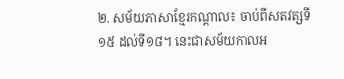២. សម័យភាសាខ្មែរកណ្ដាល៖ ចាប់ពីសតវត្សទី១៥ ដល់ទី១៨។ នេះជាសម័យកាលអ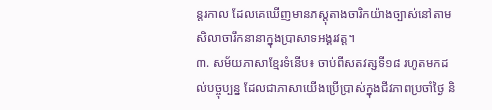ន្តរកាល ដែលគេឃើញមានភស្តុតាងចារិកយ៉ាងច្បាស់នៅតាមសិលាចារឹកនានាក្នុងប្រាសាទអង្គរវត្ត។
៣. សម័យភាសាខ្មែរទំនើប៖ ចាប់ពីសតវត្សទី១៨ រហូតមកដល់បច្ចុប្បន្ន ដែលជាភាសាយើងប្រើប្រាស់ក្នុងជីវភាពប្រចាំថ្ងៃ និ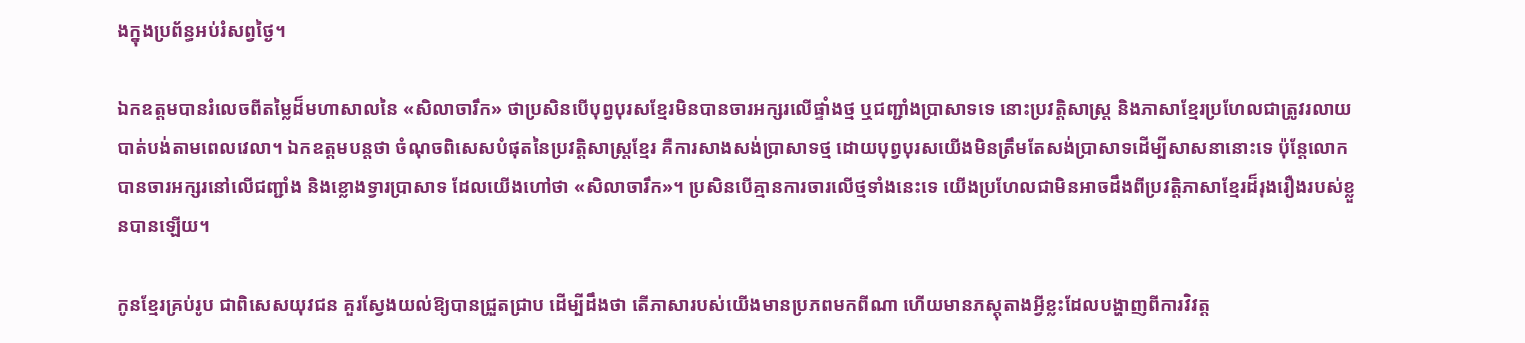ងក្នុងប្រព័ន្ធអប់រំសព្វថ្ងៃ។

ឯកឧត្តមបានរំលេចពីតម្លៃដ៏មហាសាលនៃ «សិលាចារឹក» ថាប្រសិនបើបុព្វបុរសខ្មែរមិនបានចារអក្សរលើផ្ទាំងថ្ម ឬជញ្ជាំងប្រាសាទទេ នោះប្រវត្តិសាស្ត្រ និងភាសាខ្មែរប្រហែលជាត្រូវរលាយបាត់បង់តាមពេលវេលា។ ឯកឧត្តមបន្តថា ចំណុចពិសេសបំផុតនៃប្រវត្តិសាស្ត្រខ្មែរ គឺការសាងសង់ប្រាសាទថ្ម ដោយបុព្វបុរសយើងមិនត្រឹមតែសង់ប្រាសាទដើម្បីសាសនានោះទេ ប៉ុន្តែលោកបានចារអក្សរនៅលើជញ្ជាំង និងខ្លោងទ្វារប្រាសាទ ដែលយើងហៅថា «សិលាចារឹក»។ ប្រសិនបើគ្មានការចារលើថ្មទាំងនេះទេ យើងប្រហែលជាមិនអាចដឹងពីប្រវត្តិភាសាខ្មែរដ៏រុងរឿងរបស់ខ្លួនបានឡើយ។

កូនខ្មែរគ្រប់រូប ជាពិសេសយុវជន គួរស្វែងយល់ឱ្យបានជ្រួតជ្រាប ដើម្បីដឹងថា តើភាសារបស់យើងមានប្រភពមកពីណា ហើយមានភស្តុតាងអ្វីខ្លះដែលបង្ហាញពីការវិវត្ត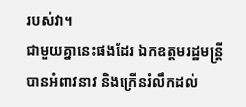របស់វា។
ជាមួយគ្នានេះផងដែរ ឯកឧត្តមរដ្ឋមន្រ្តីបានអំពាវនាវ និងក្រើនរំលឹកដល់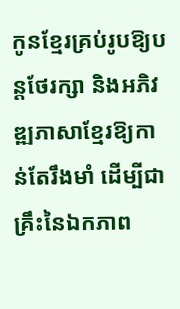កូនខ្មែរគ្រប់រូបឱ្យបន្តថែរក្សា និងអភិវឌ្ឍភាសាខ្មែរឱ្យកាន់តែរឹងមាំ ដើម្បីជាគ្រឹះនៃឯកភាព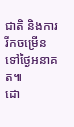ជាតិ និងការរីកចម្រើនទៅថ្ងៃអនាគត៕
ដោ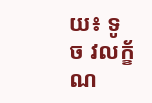យ៖ ទូច វលក័្ខណ